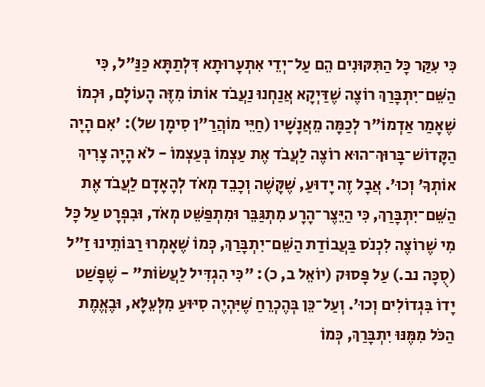כִּי עִקַּר כָּל הַתִּקּוּנִים הֵם עַל־יְדֵי אִתְעָרוּתָא דִּלְתַתָּא כַּנַּ"ל, כִּי הַשֵּׁם־יִתְבָּרַךְ רוֹצֶה שֶׁדַּיְקָא אֲנַחְנוּ נַעֲבֹד אוֹתוֹ מִזֶּה הָעוֹלָם, וּכְמוֹ שֶׁאָמַר אַדְמוֹ"ר לְכַמָּה מֵאֲנָשָׁיו (חַיֵּי מוֹהֲרַ"ן סִימָן של): 'אִם הָיָה הַקָּדוֹשׁ־בָּרוּךְ־הוּא רוֹצֶה לַעֲבֹד אֶת עַצְמוֹ בְּעַצְמוֹ - לֹא הָיָה צָרִיךְ אוֹתְךָ' וְכוּ'. אֲבָל זֶה יָדוּעַ, שֶׁקָּשֶׁה וְכָבֵד מְאֹד לְהָאָדָם לַעֲבֹד אֶת הַשֵּׁם־יִתְבָּרַךְ, כִּי הַיֵּצֶר־הָרָע מִתְגַּבֵּר וּמִתְפַּשֵּׁט מְאֹד, וּבִפְרָט עַל כָּל מִי שֶׁרוֹצֶה לִכְנֹס בַּעֲבוֹדַת הַשֵּׁם־יִתְבָּרַךְ, כְּמוֹ שֶׁאָמְרוּ רַבּוֹתֵינוּ זַ"ל (סֻכָּה נב.) עַל פָּסוּק (יוֹאֵל ב, כ): "כִּי הִגְדִּיל לַעֲשׂוֹת" - שֶׁפָּשַׁט יָדוֹ בִּגְדוֹלִים וְכוּ'. וְעַל־כֵּן בְּהֶכְרֵחַ שֶׁיִּהְיֶה סִיּוּעַ מִלְּעֵלָּא, וּבֶאֱמֶת הַכֹּל מִמֶּנּוּ יִתְבָּרַךְ, כְּמוֹ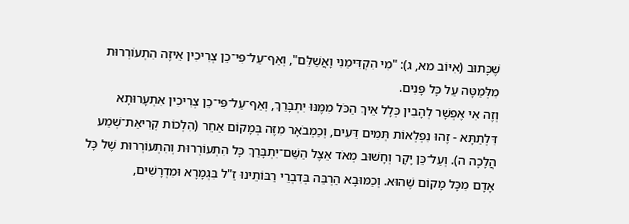שֶׁכָּתוּב (אִיּוֹב מא, ג): "מִי הִקְדִּימַנִי וָאֲשַׁלֵּם", וְאַף־עַל־פִּי־כֵן צְרִיכִין אֵיזֶה הִתְעוֹרְרוּת מִלְּמַטָּה עַל כָּל פָּנִים.
וְזֶה אִי אֶפְשָׁר לְהָבִין כְּלָל אֵיךְ הַכֹּל מִמֶּנּוּ יִתְבָּרַךְ, וְאַף־עַל־פִּי־כֵן צְרִיכִין אִתְעָרוּתָא דִּלְתַתָּא - זֶהוּ נִפְלְאוֹת תְּמִים דֵּעִים, וְכַמְבֹאָר מִזֶּה בְּמָקוֹם אַחֵר (הִלְכוֹת קְרִיאַת־שְׁמַע הֲלָכָה ה). וְעַל־כֵּן יָקָר וְחָשׁוּב מְאֹד אֵצֶל הַשֵּׁם־יִתְבָּרַךְ כָּל הִתְעוֹרְרוּת וְהִתְעוֹרְרוּת שֶׁל כָּל אָדָם מִכָּל מָקוֹם שֶׁהוּא. וְכַמּוּבָא הַרְבֵּה בְּדִבְרֵי רַבּוֹתֵינוּ זַ"ל בִּגְמָרָא וּמִדְרָשִׁים,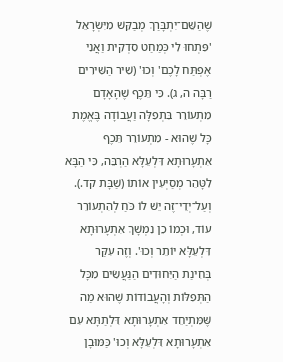שֶׁהַשֵּׁם־יִתְבָּרַךְ מְבַקֵּשׁ מִיִּשְׂרָאֵל 'פִּתְחוּ לִי כְּמַחַט סִדְקִית וַאֲנִי אֶפְתַּח לָכֶם' וְכוּ' (שִׁיר הַשִּׁירִים רַבָּה ה, ג). כִּי תֵּכֶף שֶׁהָאָדָם מִתְעוֹרֵר בִּתְפִלָּה וַעֲבוֹדָה בֶּאֱמֶת כָּל שֶׁהוּא - מִתְעוֹרֵר תֵּכֶף אִתְעָרוּתָא דִּלְעֵלָּא הַרְבֵּה, כִּי הַבָּא לִטָּהֵר מְסַיְּעִין אוֹתוֹ (שַׁבָּת קד.). וְעַל־יְדֵי־זֶה יֵשׁ לוֹ כֹּחַ לְהִתְעוֹרֵר עוֹד, וּכְמוֹ כֵן נִמְשָׁךְ אִתְעָרוּתָא דִּלְעֵלָּא יוֹתֵר וְכוּ'. וְזֶה עִקַּר בְּחִינַת הַיִּחוּדִים הַנַּעֲשִׂים מִכָּל הַתְּפִלּוֹת וְהָעֲבוֹדוֹת שֶׁהוּא מַה שֶּׁמִּתְיַחֵד אִתְעָרוּתָא דִּלְתַתָּא עִם אִתְעָרוּתָא דִּלְעֵלָּא וְכוּ' כַּמּוּבָן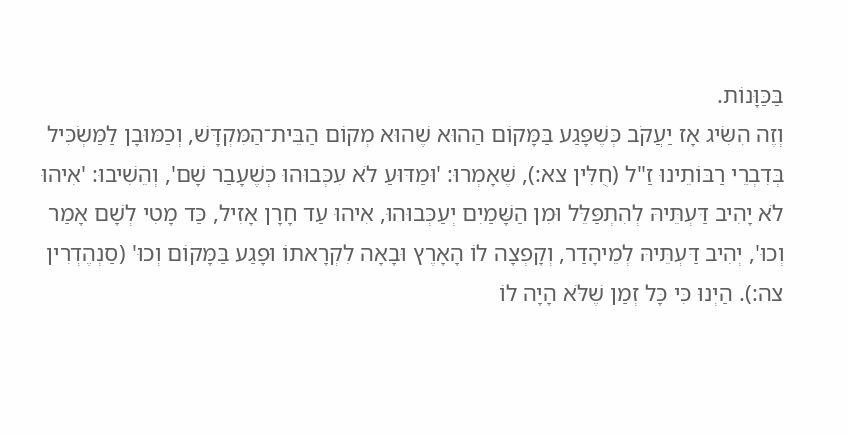בַּכַּוָּנוֹת.
וְזֶה הִשִּׂיג אָז יַעֲקֹב כְּשֶׁפָּגַע בַּמָּקוֹם הַהוּא שֶׁהוּא מְקוֹם הַבֵּית־הַמִּקְדָּשׁ, וְכַמּוּבָן לַמַּשְׂכִּיל בְּדִבְרֵי רַבּוֹתֵינוּ זַ"ל (חֻלִּין צא:), שֶׁאָמְרוּ: 'וּמַדּוּעַ לֹא עִכְּבוּהוּ כְּשֶׁעָבַר שָׁם', וְהֵשִׁיבוּ: 'אִיהוּ לֹא יָהִיב דַּעְתֵּיהּ לְהִתְפַּלֵּל וּמִן הַשָּׁמַיִם יְעַכְּבוּהוּ, אִיהוּ עַד חָרָן אָזִיל, כַּד מָטִי לְשָׁם אָמַר וְכוּ', יְהִיב דַּעְתֵּיהּ לְמֵיהָדַר, וְקָפְצָה לוֹ הָאָרֶץ וּבָאָה לִקְרָאתוֹ וּפָגַע בַּמָּקוֹם וְכוּ' (סַנְהֶדְרִין צה:). הַיְנוּ כִּי כָּל זְמַן שֶׁלֹּא הָיָה לוֹ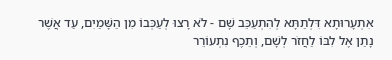אִתְעָרוּתָא דִּלְתַתָּא לְהִתְעַכֵּב שָׁם - לֹא רָצוּ לְעַכְּבוֹ מִן הַשָּׁמַיִם, עַד אֲשֶׁר נָתַן אֶל לִבּוֹ לַחֲזֹר לְשָׁם, וְתֵכֶף נִתְעוֹרֵר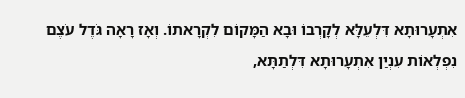אִתְעָרוּתָא דִּלְעֵלָּא לְקָרְבוֹ וּבָא הַמָּקוֹם לִקְרָאתוֹ. וְאָז רָאָה גֹּדֶל עֹצֶם נִפְלְאוֹת עִנְיַן אִתְעָרוּתָא דִּלְתַתָּא,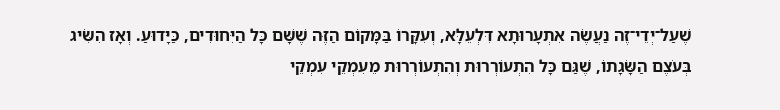שֶׁעַל־יְדֵי־זֶה נַעֲשֶׂה אִתְעָרוּתָא דִּלְעֵלָּא, וְעִקָּרוֹ בַּמָּקוֹם הַזֶּה שֶׁשָּׁם כָּל הַיִּחוּדִים, כַּיָּדוּעַ. וְאָז הִשִּׂיג בְּעֹצֶם הַשָּׂגָתוֹ, שֶׁגַּם כָּל הִתְעוֹרְרוּת וְהִתְעוֹרְרוּת מֵעִמְקֵי עִמְקֵי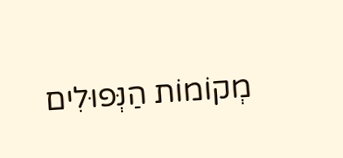מְקוֹמוֹת הַנְּפוּלִים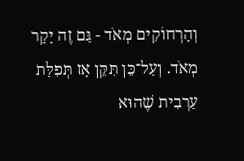וְהָרְחוֹקִים מְאֹד - גַּם זֶה יָקָר מְאֹד. וְעַל־כֵּן תִּקֵּן אָז תְּפִלַּת עַרְבִית שֶׁהוּא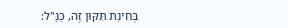בְּחִינַת תִּקּוּן זֶה, כַּנַּ"ל: